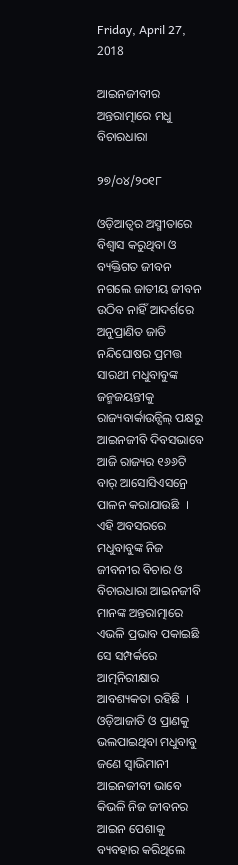Friday, April 27, 2018

ଆଇନଜୀବୀର ଅନ୍ତରାତ୍ମାରେ ମଧୁ ବିଚାରଧାରା

୨୭/୦୪/୨୦୧୮

ଓଡ଼ିଆତ୍ୱର ଅସ୍ମୀତାରେ ବିଶ୍ୱାସ କରୁଥିବା ଓ ବ୍ୟକ୍ତିଗତ ଜୀବନ ନଗଲେ ଜାତୀୟ ଜୀବନ ଉଠିବ ନାହିଁ ଆଦର୍ଶରେ ଅନୁପ୍ରାଣିତ ଜାତି ନନ୍ଦିଘୋଷର ପ୍ରମତ୍ତ ସାରଥୀ ମଧୁବାବୁଙ୍କ ଜନ୍ମଜୟନ୍ତୀକୁ ରାଜ୍ୟବାର୍କାଉନ୍ସିଲ୍ ପକ୍ଷରୁ ଆଇନଜୀବି ଦିବସଭାବେ ଆଜି ରାଜ୍ୟର ୧୬୬ଟି ବାର୍ ଆସୋସିଏସନ୍ରେ ପାଳନ କରାଯାଉଛି  । ଏହି ଅବସରରେ ମଧୁବାବୁଙ୍କ ନିଜ ଜୀବନୀର ବିଚାର ଓ ବିଚାରଧାରା ଆଇନଜୀବି ମାନଙ୍କ ଅନ୍ତରାତ୍ମାରେ ଏଭଳି ପ୍ରଭାବ ପକାଇଛି ସେ ସମ୍ପର୍କରେ ଆତ୍ମନିରୀକ୍ଷାର ଆବଶ୍ୟକତା ରହିଛି  । ଓଡ଼ିଆଜାତି ଓ ପ୍ରାଣକୁ ଭଲପାଇଥିବା ମଧୁବାବୁ ଜଣେ ସ୍ୱାଭିମାନୀ ଆଇନଜୀବୀ ଭାବେ କିଭଳି ନିଜ ଜୀବନର ଆଇନ ପେଶାକୁ ବ୍ୟବହାର କରିଥିଲେ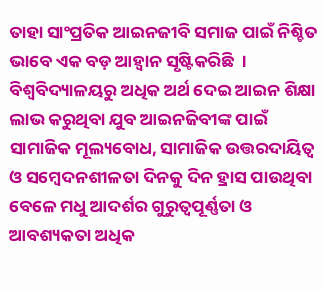ତାହା ସାଂପ୍ରତିକ ଆଇନଜୀବି ସମାଜ ପାଇଁ ନିଶ୍ଚିତ ଭାବେ ଏକ ବଡ଼ ଆହ୍ୱାନ ସୃଷ୍ଟିକରିଛି  । ବିଶ୍ୱବିଦ୍ୟାଳୟରୁ ଅଧିକ ଅର୍ଥ ଦେଇ ଆଇନ ଶିକ୍ଷା ଲାଭ କରୁଥିବା ଯୁବ ଆଇନଜିବୀଙ୍କ ପାଇଁ ସାମାଜିକ ମୂଲ୍ୟବୋଧ, ସାମାଜିକ ଉତ୍ତରଦାୟିତ୍ୱ ଓ ସମ୍ବେଦନଶୀଳତା ଦିନକୁ ଦିନ ହ୍ରାସ ପାଉଥିବା ବେଳେ ମଧୁ ଆଦର୍ଶର ଗୁରୁତ୍ୱପୂର୍ଣ୍ଣତା ଓ ଆବଶ୍ୟକତା ଅଧିକ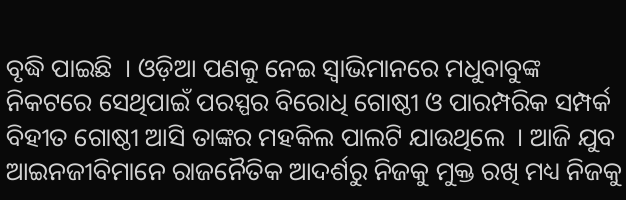ବୃଦ୍ଧି ପାଇଛି  । ଓଡ଼ିଆ ପଣକୁ ନେଇ ସ୍ୱାଭିମାନରେ ମଧୁବାବୁଙ୍କ ନିକଟରେ ସେଥିପାଇଁ ପରସ୍ପର ବିରୋଧି ଗୋଷ୍ଠୀ ଓ ପାରମ୍ପରିକ ସମ୍ପର୍କ ବିହୀତ ଗୋଷ୍ଠୀ ଆସି ତାଙ୍କର ମହକିଲ ପାଲଟି ଯାଉଥିଲେ  । ଆଜି ଯୁବ ଆଇନଜୀବିମାନେ ରାଜନୈତିକ ଆଦର୍ଶରୁ ନିଜକୁ ମୁକ୍ତ ରଖି ମଧ୍ୟ ନିଜକୁ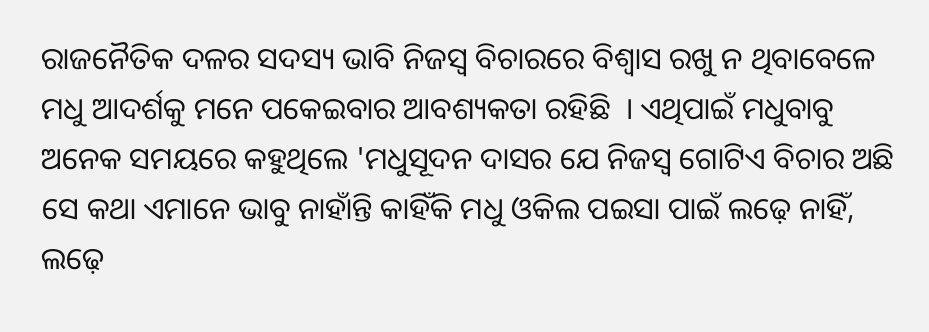ରାଜନୈତିକ ଦଳର ସଦସ୍ୟ ଭାବି ନିଜସ୍ୱ ବିଚାରରେ ବିଶ୍ୱାସ ରଖୁ ନ ଥିବାବେଳେ ମଧୁ ଆଦର୍ଶକୁ ମନେ ପକେଇବାର ଆବଶ୍ୟକତା ରହିଛି  । ଏଥିପାଇଁ ମଧୁବାବୁ ଅନେକ ସମୟରେ କହୁଥିଲେ 'ମଧୁସୂଦନ ଦାସର ଯେ ନିଜସ୍ୱ ଗୋଟିଏ ବିଚାର ଅଛି ସେ କଥା ଏମାନେ ଭାବୁ ନାହାଁନ୍ତି କାହିଁକି ମଧୁ ଓକିଲ ପଇସା ପାଇଁ ଲଢ଼େ ନାହିଁ, ଲଢ଼େ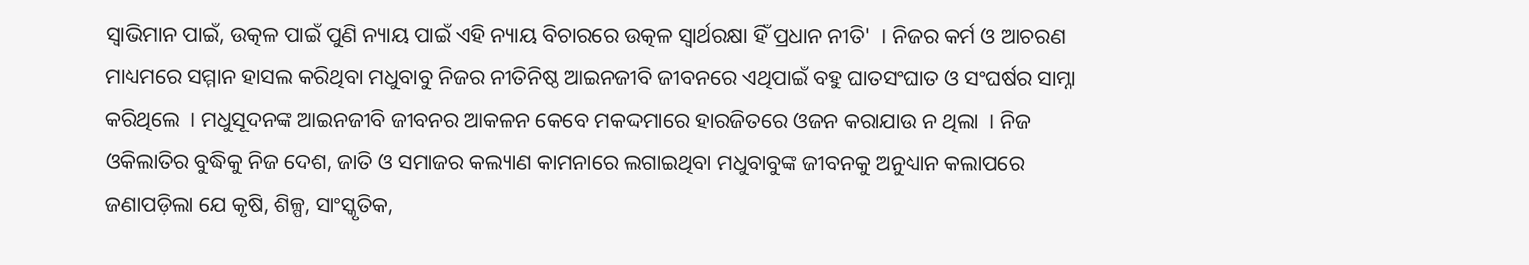ସ୍ୱାଭିମାନ ପାଇଁ, ଉତ୍କଳ ପାଇଁ ପୁଣି ନ୍ୟାୟ ପାଇଁ ଏହି ନ୍ୟାୟ ବିଚାରରେ ଉତ୍କଳ ସ୍ୱାର୍ଥରକ୍ଷା ହିଁ ପ୍ରଧାନ ନୀତି'  । ନିଜର କର୍ମ ଓ ଆଚରଣ ମାଧ୍ୟମରେ ସମ୍ମାନ ହାସଲ କରିଥିବା ମଧୁବାବୁ ନିଜର ନୀତିନିଷ୍ଠ ଆଇନଜୀବି ଜୀବନରେ ଏଥିପାଇଁ ବହୁ ଘାତସଂଘାତ ଓ ସଂଘର୍ଷର ସାମ୍ନା କରିଥିଲେ  । ମଧୁସୂଦନଙ୍କ ଆଇନଜୀବି ଜୀବନର ଆକଳନ କେବେ ମକଦ୍ଦମାରେ ହାରଜିତରେ ଓଜନ କରାଯାଉ ନ ଥିଲା  । ନିଜ ଓକିଲାତିର ବୁଦ୍ଧିକୁ ନିଜ ଦେଶ, ଜାତି ଓ ସମାଜର କଲ୍ୟାଣ କାମନାରେ ଲଗାଇଥିବା ମଧୁବାବୁଙ୍କ ଜୀବନକୁ ଅନୁଧ୍ୟାନ କଲାପରେ ଜଣାପଡ଼ିଲା ଯେ କୃଷି, ଶିଳ୍ପ, ସାଂସ୍କୃତିକ,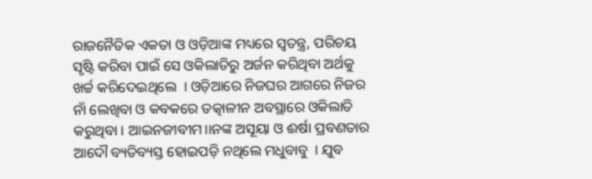ରାଜନୈତିକ ଏକତା ଓ ଓଡ଼ିଆଙ୍କ ମଧ୍ୟରେ ସ୍ୱତନ୍ତ୍ର, ପରିଚୟ ସୃଷ୍ଟି କରିବା ପାଇଁ ସେ ଓକିଲାତିରୁ ଅର୍ଜନ କରିଥିବା ଅର୍ଥକୁ ଖର୍ଚ୍ଚ କରିଦେଇଥିଲେ  । ଓଡ଼ିଆରେ ନିଜଘର ଆଗରେ ନିଜର ନାଁ ଲେଖିବା ଓ କବକରେ ତତ୍କାଳୀନ ଅବସ୍ଥାରେ ଓକିଲାତି କରୁଥିବା । ଆଇନଜୀବୀମ।।ନଙ୍କ ଅସୂୟା ଓ ଈର୍ଷା ପ୍ରବଣତାର ଆଦୌ ବ୍ୟତିବ୍ୟସ୍ତ ହୋଇପଡ଼ି ନଥିଲେ ମଧୁବାବୁ  । ଯୁବ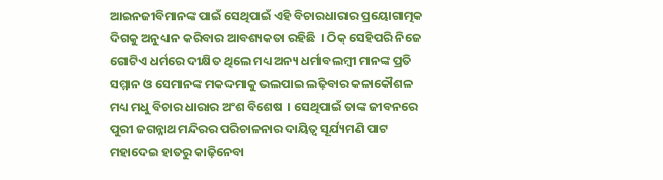ଆଇନଜୀବିମାନଙ୍କ ପାଇଁ ସେଥିପାଇଁ ଏହି ବିଚାରଧାରାର ପ୍ରୟୋଗାତ୍ମକ ଦିଗକୁ ଅନୁଧ୍ୟାନ କରିବାର ଆବଶ୍ୟକତା ରହିଛି  । ଠିକ୍ ସେହିପରି ନିଜେ ଗୋଟିଏ ଧର୍ମରେ ଦୀକ୍ଷିତ ଥିଲେ ମଧ୍ୟ ଅନ୍ୟ ଧର୍ମାବଲମ୍ବୀ ମାନଙ୍କ ପ୍ରତି ସମ୍ମାନ ଓ ସେମାନଙ୍କ ମକଦ୍ଦମାକୁ ଭଲପାଇ ଲଢ଼ିବାର କଳାକୌଶଳ ମଧ୍ୟ ମଧୁ ବିଚାର ଧାରାର ଅଂଶ ବିଶେଷ  । ସେଥିପାଇଁ ତାଙ୍କ ଜୀବନରେ ପୁରୀ ଜଗନ୍ନାଥ ମନ୍ଦିରର ପରିଚାଳନାର ଦାୟିତ୍ୱ ସୂର୍ଯ୍ୟମଣି ପାଟ ମହାଦେଇ ହାତରୁ କାଢ଼ିନେବା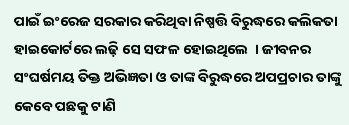ପାଇଁ ଇଂରେଜ ସରକାର କରିଥିବା ନିଷ୍ପତ୍ତି ବିରୁଦ୍ଧରେ କଲିକତା ହାଇକୋର୍ଟରେ ଲଢ଼ି ସେ ସଫଳ ହୋଇଥିଲେ  । ଜୀବନର ସଂଘର୍ଷମୟ ତିକ୍ତ ଅଭିଜ୍ଞତା ଓ ତାଙ୍କ ବିରୁଦ୍ଧରେ ଅପପ୍ରଚାର ତାଙ୍କୁ କେବେ ପଛକୁ ଟାଣି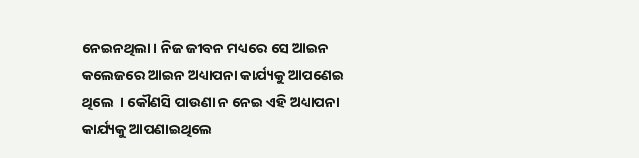ନେଇନଥିଲା । ନିଜ ଜୀବନ ମଧ୍ୟରେ ସେ ଆଇନ କଲେଜରେ ଆଇନ ଅଧ୍ୟାପନା କାର୍ଯ୍ୟକୁ ଆପଣେଇ ଥିଲେ  । କୌଣସି ପାଉଣା ନ ନେଇ ଏହି ଅଧ୍ୟାପନା କାର୍ଯ୍ୟକୁ ଆପଣାଇଥିଲେ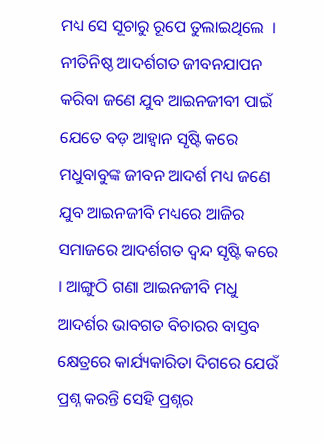ମଧ୍ୟ ସେ ସୂଚାରୁ ରୂପେ ତୁଲାଇଥିଲେ  । ନୀତିନିଷ୍ଠ ଆଦର୍ଶଗତ ଜୀବନଯାପନ କରିବା ଜଣେ ଯୁବ ଆଇନଜୀବୀ ପାଇଁ ଯେତେ ବଡ଼ ଆହ୍ୱାନ ସୃଷ୍ଟି କରେ ମଧୁବାବୁଙ୍କ ଜୀବନ ଆଦର୍ଶ ମଧ୍ୟ ଜଣେ ଯୁବ ଆଇନଜୀବି ମଧ୍ୟରେ ଆଜିର ସମାଜରେ ଆଦର୍ଶଗତ ଦ୍ୱନ୍ଦ ସୃଷ୍ଟି କରେ  । ଆଙ୍ଗୁଠି ଗଣା ଆଇନଜୀବି ମଧୁ ଆଦର୍ଶର ଭାବଗତ ବିଚାରର ବାସ୍ତବ କ୍ଷେତ୍ରରେ କାର୍ଯ୍ୟକାରିତା ଦିଗରେ ଯେଉଁ ପ୍ରଶ୍ନ କରନ୍ତି ସେହି ପ୍ରଶ୍ନର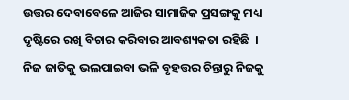ଉତ୍ତର ଦେବାବେଳେ ଆଜିର ସାମାଜିକ ପ୍ରସଙ୍ଗକୁ ମଧ୍ୟ ଦୃଷ୍ଟିରେ ରଖି ବିଚାର କରିବାର ଆବଶ୍ୟକତା ରହିଛି  । ନିଜ ଜାତିକୁ ଭଲପାଇବା ଭଳି ବୃହତ୍ତର ଚିନ୍ତାରୁ ନିଜକୁ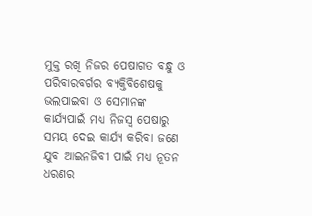ମୁକ୍ତ ରଖି ନିଜର ପେଷାଗତ ବନ୍ଧୁ ଓ ପରିବାରବର୍ଗର ବ୍ୟକ୍ତିବିଶେଷକୁ ଭଲପାଇବା ଓ ସେମାନଙ୍କ କାର୍ଯ୍ୟପାଇଁ ମଧ୍ୟ ନିଜସ୍ୱ ପେଷାରୁ ସମୟ ଦେଇ କାର୍ଯ୍ୟ କରିବା ଜଣେ ଯୁବ ଆଇନଜିବୀ ପାଇଁ ମଧ୍ୟ ନୂତନ ଧରଣର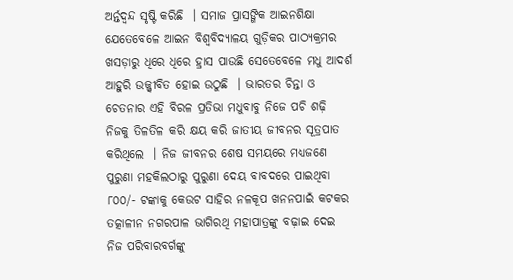ଅର୍ନ୍ତଦ୍ୱନ୍ଦ ସୃଷ୍ଟି କରିଛି  । ସମାଜ ପ୍ରାସଙ୍ଗିକ ଆଇନଶିକ୍ଷା ଯେତେବେଳେ ଆଇନ ବିଶ୍ୱବିଦ୍ୟାଳୟ ଗୁଡ଼ିକର ପାଠ୍ୟକ୍ରମର ଖସଡ଼ାରୁ ଧିରେ ଧିରେ ହ୍ରାସ ପାଉଛି ସେତେବେଳେ ମଧୁ ଆଦର୍ଶ ଆହୁରି ଉଜ୍ଜ୍ୱୀବିତ ହୋଇ ଉଠୁଛି  । ଭାରତର ଚିନ୍ତା ଓ ଚେତନାର ଏହି ବିରଳ ପ୍ରତିଭା ମଧୁବାବୁ ନିଜେ ପଚି ଶଢ଼ି ନିଜକୁ ତିଳତିଳ କରି କ୍ଷୟ କରି ଜାତୀୟ ଜୀବନର ସୂତ୍ରପାତ କରିଥିଲେ  । ନିଜ ଜୀବନର ଶେଷ ସମୟରେ ମଧ୍ୟଜଣେ ପୁରୁଣା ମହକିଲଠାରୁ ପୁରୁଣା ଦେୟ ବାବଦରେ ପାଇଥିବା ୮୦୦/- ଟଙ୍କାକୁ କେଉଟ ସାହିର ନଳକୂପ ଖନନପାଇଁ କଟକର ତତ୍କାଳୀନ ନଗରପାଳ ଭାଗିରଥି ମହାପାତ୍ରଙ୍କୁ ବଢ଼ାଇ ଦେଇ ନିଜ ପରିବାରବର୍ଗଙ୍କୁ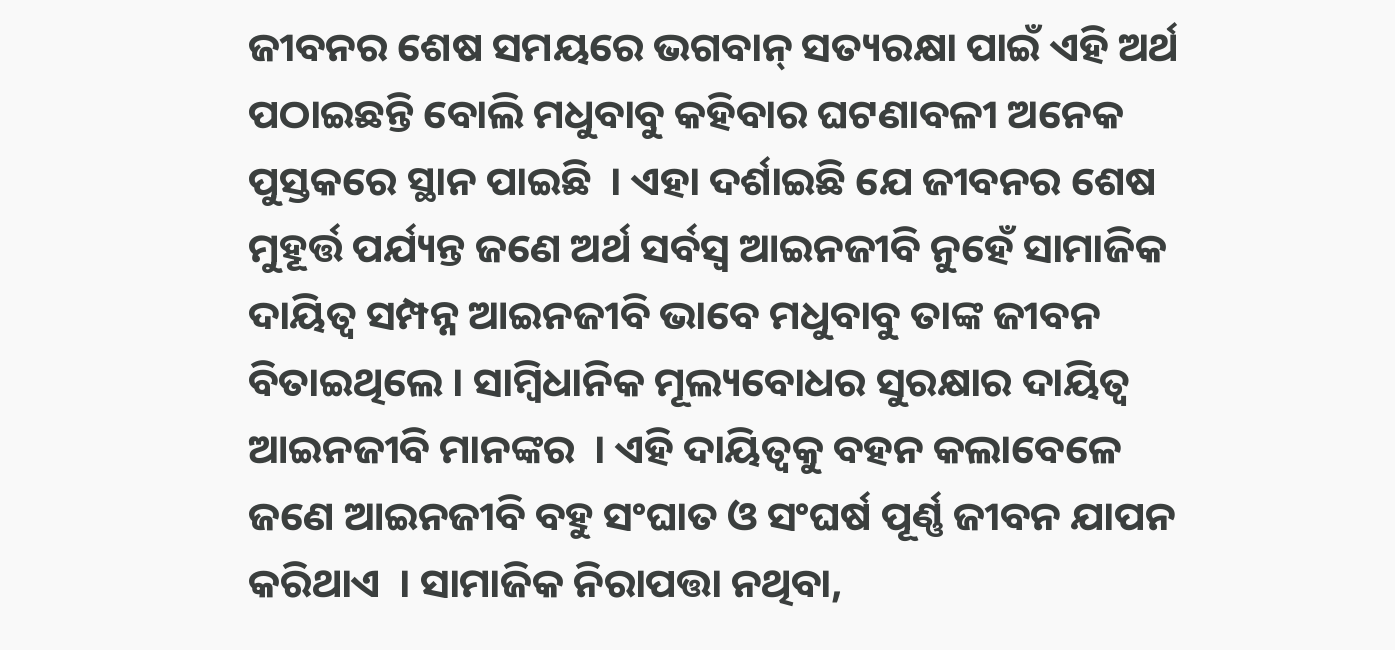ଜୀବନର ଶେଷ ସମୟରେ ଭଗବାନ୍ ସତ୍ୟରକ୍ଷା ପାଇଁ ଏହି ଅର୍ଥ ପଠାଇଛନ୍ତି ବୋଲି ମଧୁବାବୁ କହିବାର ଘଟଣାବଳୀ ଅନେକ ପୁସ୍ତକରେ ସ୍ଥାନ ପାଇଛି  । ଏହା ଦର୍ଶାଇଛି ଯେ ଜୀବନର ଶେଷ ମୁହୂର୍ତ୍ତ ପର୍ଯ୍ୟନ୍ତ ଜଣେ ଅର୍ଥ ସର୍ବସ୍ୱ ଆଇନଜୀବି ନୁହେଁ ସାମାଜିକ ଦାୟିତ୍ୱ ସମ୍ପନ୍ନ ଆଇନଜୀବି ଭାବେ ମଧୁବାବୁ ତାଙ୍କ ଜୀବନ ବିତାଇଥିଲେ । ସାମ୍ବିଧାନିକ ମୂଲ୍ୟବୋଧର ସୁରକ୍ଷାର ଦାୟିତ୍ୱ ଆଇନଜୀବି ମାନଙ୍କର  । ଏହି ଦାୟିତ୍ୱକୁ ବହନ କଲାବେଳେ ଜଣେ ଆଇନଜୀବି ବହୁ ସଂଘାତ ଓ ସଂଘର୍ଷ ପୂର୍ଣ୍ଣ ଜୀବନ ଯାପନ କରିଥାଏ  । ସାମାଜିକ ନିରାପତ୍ତା ନଥିବା,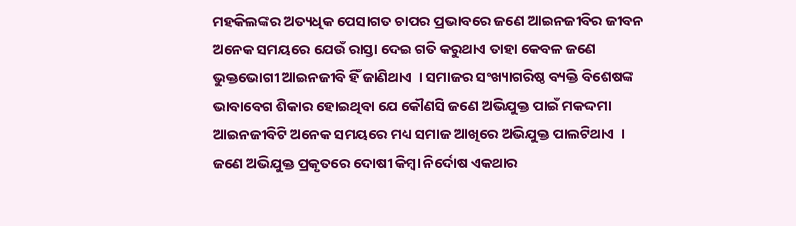ମହକିଲଙ୍କର ଅତ୍ୟଧିକ ପେସାଗତ ଚାପର ପ୍ରଭାବରେ ଜଣେ ଆଇନଜୀବିର ଜୀବନ ଅନେକ ସମୟରେ ଯେଉଁ ରାସ୍ତା ଦେଇ ଗତି କରୁଥାଏ ତାହା କେବଳ ଜଣେ ଭୁକ୍ତଭୋଗୀ ଆଇନଜୀବି ହିଁ ଜାଣିଥାଏ  । ସମାଜର ସଂଖ୍ୟାଗରିଷ୍ଠ ବ୍ୟକ୍ତି ବିଶେଷଙ୍କ ଭାବାବେଗ ଶିକାର ହୋଇଥିବା ଯେ କୌଣସି ଜଣେ ଅଭିଯୁକ୍ତ ପାଇଁ ମକଦ୍ଦମା ଆଇନଜୀବିଟି ଅନେକ ସମୟରେ ମଧ୍ୟ ସମାଜ ଆଖିରେ ଅଭିଯୁକ୍ତ ପାଲଟିଥାଏ  । ଜଣେ ଅଭିଯୁକ୍ତ ପ୍ରକୃତରେ ଦୋଷୀ କିମ୍ବା ନିର୍ଦୋଷ ଏକଥାର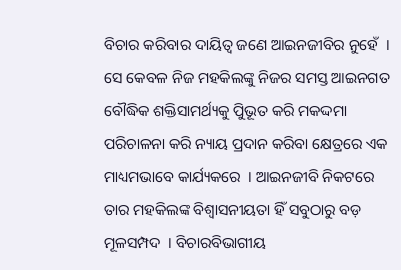ବିଚାର କରିବାର ଦାୟିତ୍ୱ ଜଣେ ଆଇନଜୀବିର ନୁହେଁ  । ସେ କେବଳ ନିଜ ମହକିଲଙ୍କୁ ନିଜର ସମସ୍ତ ଆଇନଗତ ବୌଦ୍ଧିକ ଶକ୍ତିସାମର୍ଥ୍ୟକୁ ପୁିଭୂତ କରି ମକଦ୍ଦମା ପରିଚାଳନା କରି ନ୍ୟାୟ ପ୍ରଦାନ କରିବା କ୍ଷେତ୍ରରେ ଏକ ମାଧ୍ୟମଭାବେ କାର୍ଯ୍ୟକରେ  । ଆଇନଜୀବି ନିକଟରେ ତାର ମହକିଲଙ୍କ ବିଶ୍ୱାସନୀୟତା ହିଁ ସବୁଠାରୁ ବଡ଼ ମୂଳସମ୍ପଦ  । ବିଚାରବିଭାଗୀୟ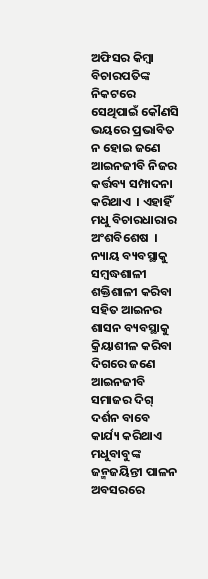ଅଫିସର କିମ୍ବା ବିଚାରପତିଙ୍କ ନିକଟରେ ସେଥିପାଇଁ କୌଣସି ଭୟରେ ପ୍ରଭାବିତ ନ ହୋଇ ଜଣେ ଆଇନଜୀବି ନିଜର କର୍ତ୍ତବ୍ୟ ସମ୍ପାଦନା କରିଥାଏ  । ଏହାହିଁ ମଧୁ ବିଚାରଧାରାର ଅଂଶବିଶେଷ  । ନ୍ୟାୟ ବ୍ୟବସ୍ଥାକୁ ସମ୍ବଦ୍ଧଶାଳୀ ଶକ୍ତିଶାଳୀ କରିବା ସହିତ ଆଇନର ଶାସନ ବ୍ୟବସ୍ଥାକୁ କ୍ରିୟାଶୀଳ କରିବା ଦିଗରେ ଜଣେ ଆଇନଜୀବି ସମାଜର ଦିଗ୍ ଦର୍ଶନ ବାବେ କାର୍ଯ୍ୟ କରିଥାଏ ମଧୁବାବୁଙ୍କ ଜନ୍ମଜୟିନ୍ତୀ ପାଳନ ଅବସରରେ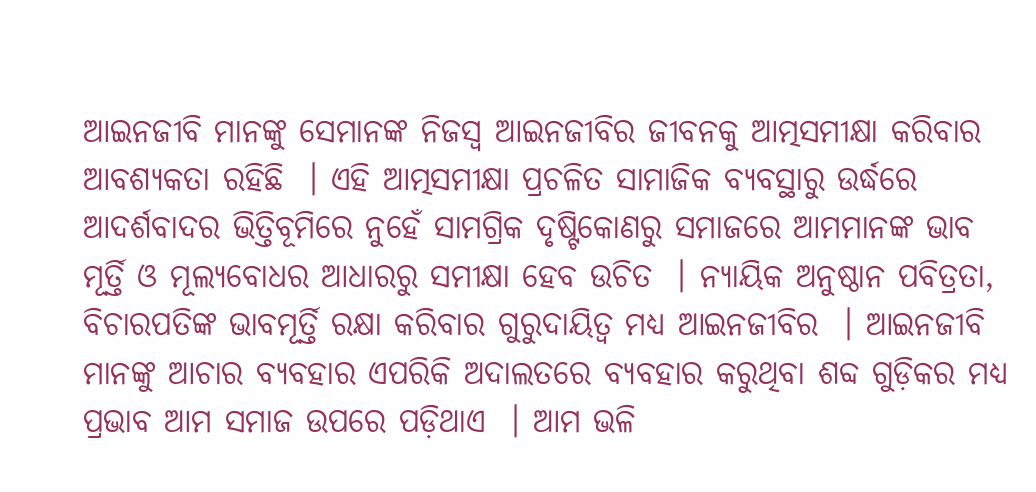ଆଇନଜୀବି ମାନଙ୍କୁ ସେମାନଙ୍କ ନିଜସ୍ୱ ଆଇନଜୀବିର ଜୀବନକୁ ଆତ୍ମସମୀକ୍ଷା କରିବାର ଆବଶ୍ୟକତା ରହିଛି  । ଏହି ଆତ୍ମସମୀକ୍ଷା ପ୍ରଚଳିତ ସାମାଜିକ ବ୍ୟବସ୍ଥାରୁ ଉର୍ଦ୍ଧରେ ଆଦର୍ଶବାଦର ଭିତ୍ତିବୂମିରେ ନୁହେଁ ସାମଗ୍ରିକ ଦୃଷ୍ଟିକୋଣରୁ ସମାଜରେ ଆମମାନଙ୍କ ଭାବ ମୂର୍ତ୍ତି ଓ ମୂଲ୍ୟବୋଧର ଆଧାରରୁ ସମୀକ୍ଷା ହେବ ଉଚିତ  । ନ୍ୟାୟିକ ଅନୁଷ୍ଠାନ ପବିତ୍ରତା, ବିଚାରପତିଙ୍କ ଭାବମୂର୍ତ୍ତି ରକ୍ଷା କରିବାର ଗୁରୁଦାୟିତ୍ୱ ମଧ୍ୟ ଆଇନଜୀବିର  । ଆଇନଜୀବି ମାନଙ୍କୁ ଆଚାର ବ୍ୟବହାର ଏପରିକି ଅଦାଲତରେ ବ୍ୟବହାର କରୁଥିବା ଶବ୍ଦ ଗୁଡ଼ିକର ମଧ୍ୟ ପ୍ରଭାବ ଆମ ସମାଜ ଉପରେ ପଡ଼ିଥାଏ  । ଆମ ଭଳି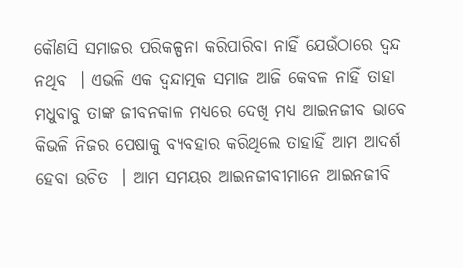କୌଣସି ସମାଜର ପରିକଳ୍ପନା କରିପାରିବା ନାହିଁ ଯେଉଁଠାରେ ଦ୍ୱନ୍ଦ ନଥିବ  । ଏଭଳି ଏକ ଦ୍ୱନ୍ଦାତ୍ମକ ସମାଜ ଆଜି କେବଳ ନାହିଁ ତାହା ମଧୁବାବୁ ତାଙ୍କ ଜୀବନକାଳ ମଧ୍ୟରେ ଦେଖି ମଧ୍ୟ ଆଇନଜୀବ ଭାବେ କିଭଳି ନିଜର ପେଷାକୁ ବ୍ୟବହାର କରିଥିଲେ ତାହାହିଁ ଆମ ଆଦର୍ଶ ହେବା ଉଚିତ  । ଆମ ସମୟର ଆଇନଜୀବୀମାନେ ଆଇନଜୀବି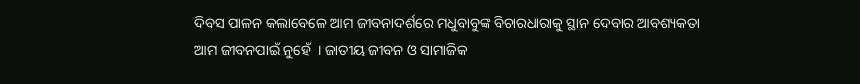ଦିବସ ପାଳନ କଲାବେଳେ ଆମ ଜୀବନାଦର୍ଶରେ ମଧୁବାବୁଙ୍କ ବିଚାରଧାରାକୁ ସ୍ଥାନ ଦେବାର ଆବଶ୍ୟକତା ଆମ ଜୀବନପାଇଁ ନୁହେଁ  । ଜାତୀୟ ଜୀବନ ଓ ସାମାଜିକ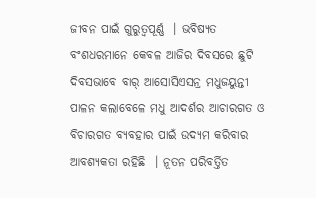ଜୀବନ ପାଇଁ ଗୁରୁତ୍ୱପୂର୍ଣ୍ଣ  । ଭବିଷ୍ୟତ ବଂଶଧରମାନେ କେବଳ ଆଜିର ଦିବସରେ ଛୁଟି ଦିବସଭାବେ ବାର୍ ଆସୋସିଏସନ୍ର ମଧୁଜୟୁନ୍ତୀ ପାଳନ କଲାବେଳେ ମଧୁ ଆଦର୍ଶର ଆଚାରଗତ ଓ ବିଚାରଗତ ବ୍ୟବହାର ପାଇଁ ଉଦ୍ୟମ କରିବାର ଆବଶ୍ୟକତା ରହିଛି  । ନୂତନ ପରିବର୍ତ୍ତିତ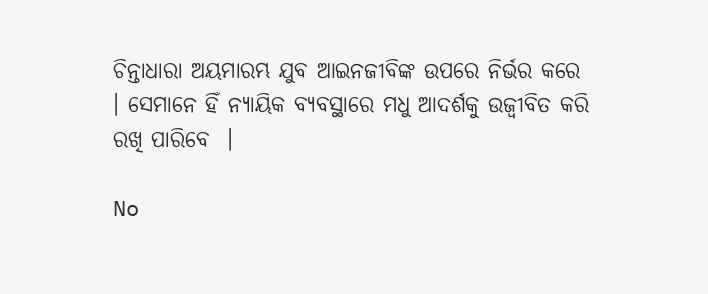ଚିନ୍ତାଧାରା ଅୟମାରମ୍ଭ ଯୁବ ଆଇନଜୀବିଙ୍କ ଉପରେ ନିର୍ଭର କରେ  । ସେମାନେ ହିଁ ନ୍ୟାୟିକ ବ୍ୟବସ୍ଥାରେ ମଧୁ ଆଦର୍ଶକୁ ଉଜ୍ୱୀବିତ କରି ରଖି ପାରିବେ  ।

No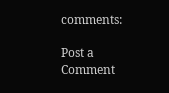comments:

Post a Comment